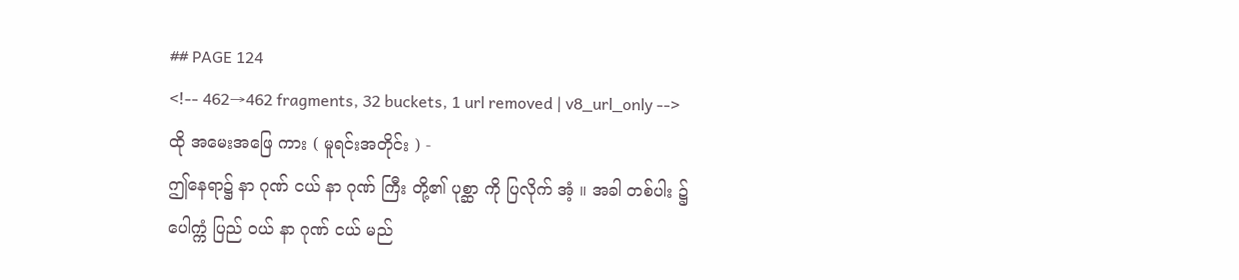## PAGE 124
<!-- 462→462 fragments, 32 buckets, 1 url removed | v8_url_only -->
ထို အမေးအဖြေ ကား ( မူရင်းအတိုင်း ) -
ဤနေရာ၌ နာ ဂုဏ် ငယ် နာ ဂုဏ် ကြီး တို့၏ ပုစ္ဆာ ကို ပြလိုက် အံ့ ။ အခါ တစ်ပါး ၌
ပေါက္ကံ ပြည် ဝယ် နာ ဂုဏ် ငယ် မည်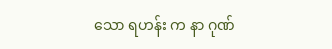သော ရဟန်း က နာ ဂုဏ်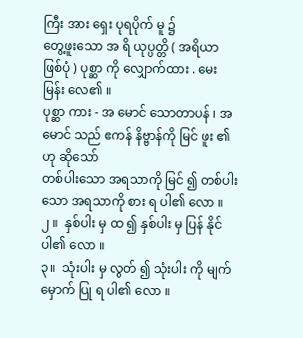ကြီး အား ရှေး ပုရပိုက် မူ ၌
တွေ့ဖူးသော အ ရိ ယုပ္ပတ္တိ ( အရိယာ ဖြစ်ပုံ ) ပုစ္ဆာ ကို လျှောက်ထား . မေးမြန်း လေ၏ ။
ပုစ္ဆာ ကား - အ မောင် သောတာပန် ၊ အ မောင် သည် ဧကန် နိဗ္ဗာန်ကို မြင် ဖူး ၏ ဟု ဆိုသော်
တစ်ပါးသော အရသာကို မြင် ၍ တစ်ပါးသော အရသာကို စား ရ ပါ၏ လော ။
၂ ။  နှစ်ပါး မှ ထ ၍ နှစ်ပါး မှ ပြန် နိုင် ပါ၏ လော ။
၃။  သုံးပါး မှ လွတ် ၍ သုံးပါး ကို မျက်မှောက် ပြု ရ ပါ၏ လော ။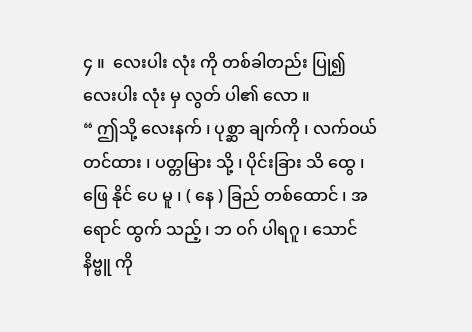၄ ။  လေးပါး လုံး ကို တစ်ခါတည်း ပြု၍ လေးပါး လုံး မှ လွတ် ပါ၏ လော ။
“ ဤသို့ လေးနက် ၊ ပုစ္ဆာ ချက်ကို ၊ လက်ဝယ် တင်ထား ၊ ပတ္တမြား သို့ ၊ ပိုင်းခြား သိ ထွေ ၊
ဖြေ နိုင် ပေ မူ ၊ ( နေ ) ခြည် တစ်ထောင် ၊ အရောင် ထွက် သည့် ၊ ဘ ဝဂ် ပါရဂူ ၊ သောင် နိဗ္ဗူ ကို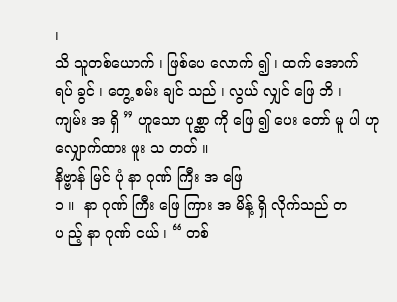၊
သိ သူတစ်ယောက် ၊ ဖြစ်ပေ လောက် ၍ ၊ ထက် အောက် ရပ် ခွင် ၊ တွေ့ စမ်း ချင် သည် ၊ လွယ် လျှင် ဖြေ ဘိ ၊
ကျမ်း အ ရှိ ” ဟူသော ပုစ္ဆာ ကို ဖြေ ၍ ပေး တော် မူ ပါ ဟု လျှောက်ထား ဖူး သ တတ် ။
နိဗ္ဗာန် မြင် ပုံ နာ ဂုဏ် ကြီး အ ဖြေ
၁ ။  နာ ဂုဏ် ကြီး ဖြေ ကြား အ မိန့် ရှိ လိုက်သည် တ ပ ည့် နာ ဂုဏ် ငယ် ၊ “ တစ်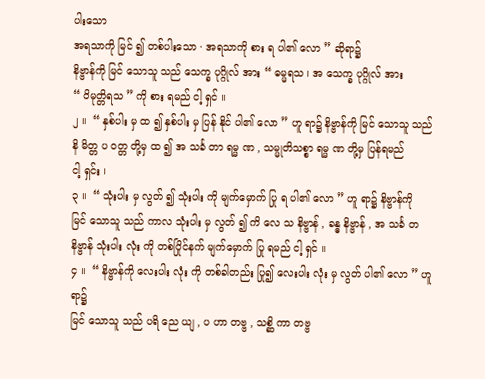ပါးသော
အရသာကို မြင် ၍ တစ်ပါးသော · အရသာကို စား ရ ပါ၏ လော ” ဆိုရာ၌
နိဗ္ဗာန်ကို မြင် သောသူ သည် သေက္ခ ပုဂ္ဂိုလ် အား “ ဓမ္မရသ ၊ အ သေက္ခ ပုဂ္ဂိုလ် အား
“ ဝိမုတ္တိရသ ” ကို စား ရမည် ငါ့ ရှင် ။
၂ ။  “ နှစ်ပါး မှ ထ ၍ နှစ်ပါး မှ ပြန် နိုင် ပါ၏ လော ” ဟူ ရာ၌ နိဗ္ဗာန်ကို မြင် သောသူ သည်
နိ မိတ္တ ပ ဝတ္တ တို့မှ ထ ၍ အ သင်္ခ တာ ရမ္မ ဏ , သမ္မုတိသစ္စာ ရမ္မ ဏ တို့မှ ပြန်ရမည်
ငါ့ ရှင်း ၊
၃ ။  “ သုံးပါး မှ လွတ် ၍ သုံးပါး ကို မျက်မှောက် ပြု ရ ပါ၏ လော ” ဟူ ရာ၌ နိဗ္ဗာန်ကို
မြင် သောသူ သည် ကာလ သုံးပါး မှ လွတ် ၍ ကိ လေ သ နိဗ္ဗာန် , ခန္ဓ နိဗ္ဗာန် , အ သင်္ခ တ
နိဗ္ဗာန် သုံးပါး လုံး ကို တစ်ပြိုင်နက် မျက်မှောက် ပြု ရမည် ငါ့ ရှင် ။
၄ ။  “ နိဗ္ဗာန်ကို လေးပါး လုံး ကို တစ်ခါတည်း ပြု၍ လေးပါး လုံး မှ လွတ် ပါ၏ လော ” ဟူ ရာ၌
မြင် သောသူ သည် ပရိ ညေ ယျ , ပ ဟာ တဗ္ဗ , သစ္ဆိ ကာ တဗ္ဗ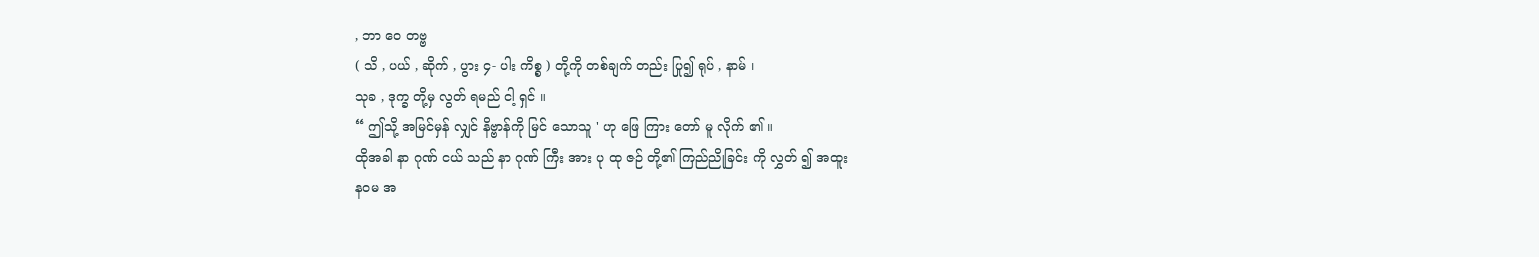, ဘာ ဝေ တဗ္ဗ
( သိ , ပယ် , ဆိုက် , ပွား ၄- ပါး ကိစ္စ ) တို့ကို တစ်ချက် တည်း ပြု၍ ရုပ် , နာမ် ၊
သုခ , ဒုက္ခ တို့မှ လွတ် ရမည် ငါ့ ရှင် ။
“ ဤသို့ အမြင်မှန် လျှင် နိဗ္ဗာန်ကို မြင် သောသူ ' ဟု ဖြေ ကြား တော် မူ လိုက် ၏ ။
ထိုအခါ နာ ဂုဏ် ငယ် သည် နာ ဂုဏ် ကြီး အား ပု ထု ဇဉ် တို့၏ ကြည်ညိုခြင်း ကို လွှတ် ၍ အထူး
နဝမ အ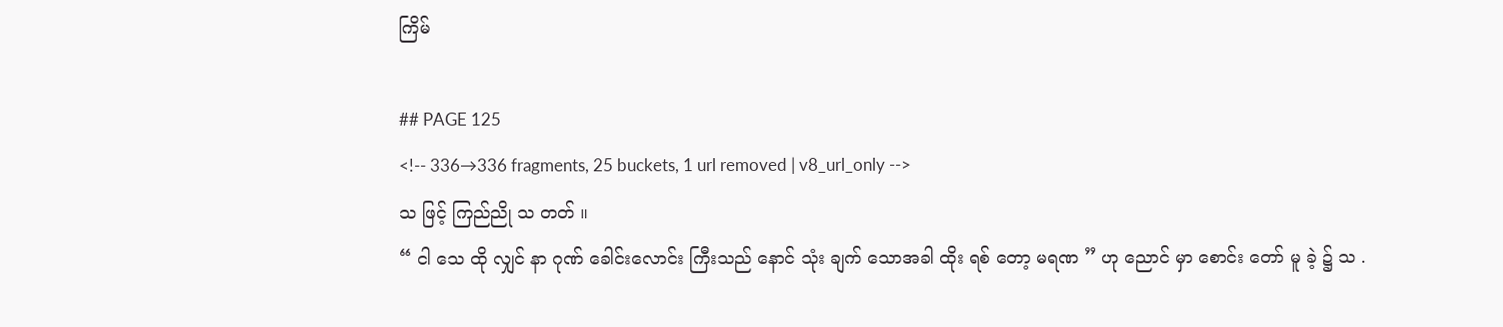ကြိမ်

## PAGE 125
<!-- 336→336 fragments, 25 buckets, 1 url removed | v8_url_only -->
သ ဖြင့် ကြည်ညို သ တတ် ။
“ ငါ သေ ထို လျှင် နာ ဂုဏ် ခေါင်းလောင်း ကြီးသည် နောင် သုံး ချက် သောအခါ ထိုး ရစ် တော့ မရဏ ” ဟု ညောင် မှာ စောင်း တော် မူ ခဲ့ ၌ သ .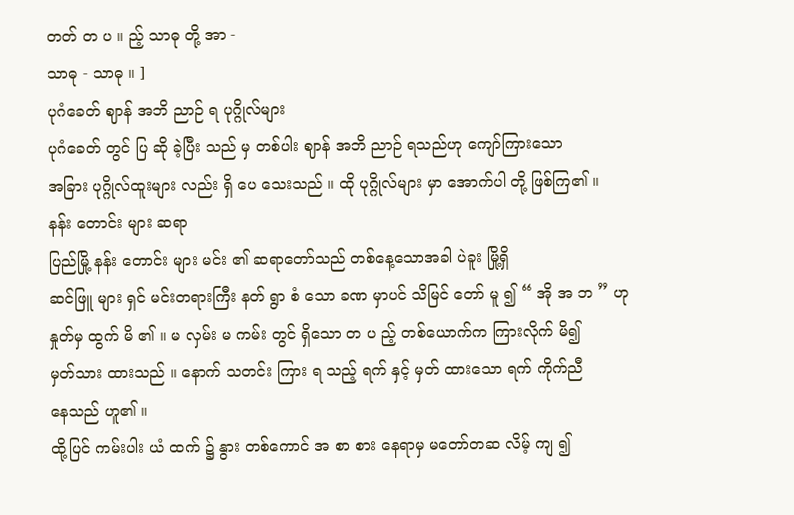တတ် တ ပ ။ ည့် သာဓု တို့ အာ -
သာဓု - သာဓု ။ ]
ပုဂံခေတ် ဈာန် အဘိ ညာဉ် ရ ပုဂ္ဂိုလ်များ
ပုဂံခေတ် တွင် ပြ ဆို ခဲ့ပြီး သည် မှ တစ်ပါး ဈာန် အဘိ ညာဉ် ရသည်ဟု ကျော်ကြားသော
အခြား ပုဂ္ဂိုလ်ထူးများ လည်း ရှိ ပေ သေးသည် ။ ထို ပုဂ္ဂိုလ်များ မှာ အောက်ပါ တို့ ဖြစ်ကြ၏ ။
နန်း တောင်း များ ဆရာ
ပြည်မြို့ နန်း တောင်း များ မင်း ၏ ဆရာတော်သည် တစ်နေ့သောအခါ ပဲခူး မြို့ရှိ
ဆင်ဖြူ များ ရှင် မင်းတရားကြီး နတ် ရွာ စံ သော ခဏ မှာပင် သိမြင် တော် မူ ၍ “ အို အ ဘ ” ဟု
နှုတ်မှ ထွက် မိ ၏ ။ မ လှမ်း မ ကမ်း တွင် ရှိသော တ ပ ည့် တစ်ယောက်က ကြားလိုက် မိ၍
မှတ်သား ထားသည် ။ နောက် သတင်း ကြား ရ သည့် ရက် နှင့် မှတ် ထားသော ရက် ကိုက်ညီ
နေသည် ဟူ၏ ။
ထို့ပြင် ကမ်းပါး ယံ ထက် ၌ နွား တစ်ကောင် အ စာ စား နေရာမှ မတော်တဆ လိမ့် ကျ ၍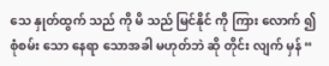သေ နှုတ်ထွက် သည် ကို မိ သည် မြင်နိုင် ကို ကြား လောက် ၍ စုံစမ်း သော နေရာ သောအခါ မဟုတ်ဘဲ ဆို တိုင်း လျက် မှန် “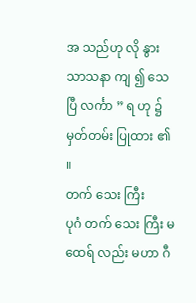အ သည်ဟု လို နွား သာသနာ ကျ ၍ သေပြီ လင်္ကာ ” ရ ဟု ၌
မှတ်တမ်း ပြုထား ၏ ။
တက် သေး ကြီး
ပုဂံ တက် သေး ကြီး မထေရ် လည်း မဟာ ဂီ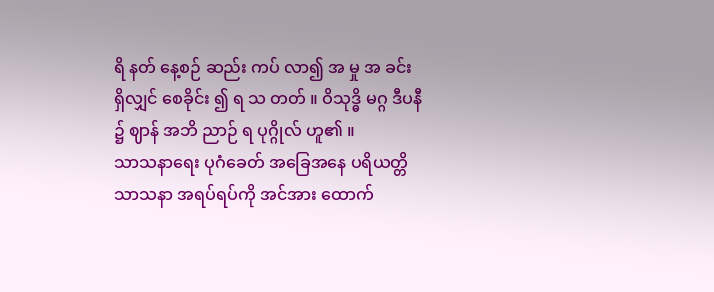ရိ နတ် နေ့စဉ် ဆည်း ကပ် လာ၍ အ မှု အ ခင်း
ရှိလျှင် စေခိုင်း ၍ ရ သ တတ် ။ ဝိသုဒ္ဓိ မဂ္ဂ ဒီပနီ ၌ ဈာန် အဘိ ညာဉ် ရ ပုဂ္ဂိုလ် ဟူ၏ ။
သာသနာရေး ပုဂံခေတ် အခြေအနေ ပရိယတ္တိ သာသနာ အရပ်ရပ်ကို အင်အား ထောက်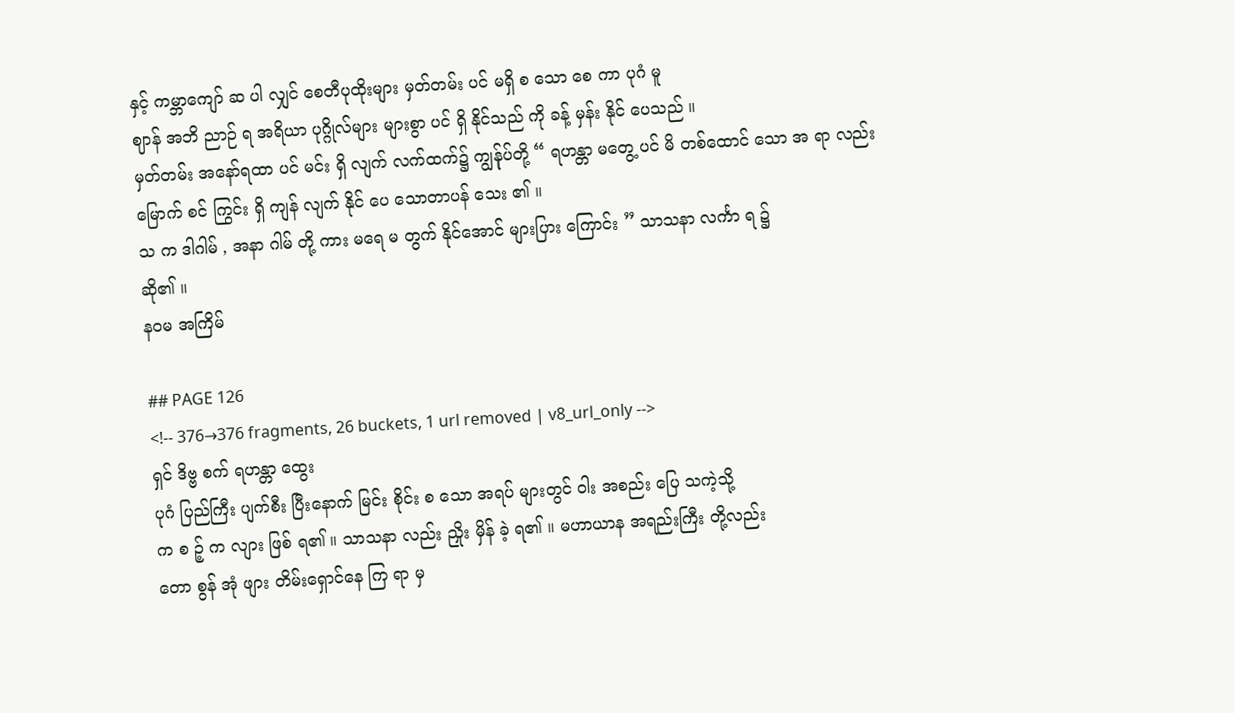နှင့် ကမ္ဘာကျော် ဆ ပါ လျှင် စေတီပုထိုးများ မှတ်တမ်း ပင် မရှိ စ သော စေ ကာ ပုဂံ မူ
ဈာန် အဘိ ညာဉ် ရ အရိယာ ပုဂ္ဂိုလ်များ များစွာ ပင် ရှိ နိုင်သည် ကို ခန့် မှန်း နိုင် ပေသည် ။
မှတ်တမ်း အနော်ရထာ ပင် မင်း ရှိ လျက် လက်ထက်၌ ကျွန်ုပ်တို့ “ ရဟန္တာ မတွေ့ ပင် မိ တစ်ထောင် သော အ ရာ လည်း မြောက် စင် ကြွင်း ရှိ ကျန် လျက် နိုင် ပေ သောတာပန် သေး ၏ ။
သ က ဒါဂါမ် , အနာ ဂါမ် တို့ ကား မရေ မ တွက် နိုင်အောင် များပြား ကြောင်း ” သာသနာ လင်္ကာ ရ ၌
ဆို၏ ။
နဝမ အကြိမ်

## PAGE 126
<!-- 376→376 fragments, 26 buckets, 1 url removed | v8_url_only -->
ရှင် ဒိဗ္ဗ စက် ရဟန္တာ ထွေး
ပုဂံ ပြည်ကြီး ပျက်စီး ပြီးနောက် မြင်း စိုင်း စ သော အရပ် များတွင် ဝါး အစည်း ပြေ သကဲ့သို့
က စ ဉ့် က လျား ဖြစ် ရ၏ ။ သာသနာ လည်း ညှိုး မှိန် ခဲ့ ရ၏ ။ မဟာယာန အရည်းကြီး တို့လည်း
တော စွန် အုံ ဖျား တိမ်းရှောင်နေ ကြ ရာ မှ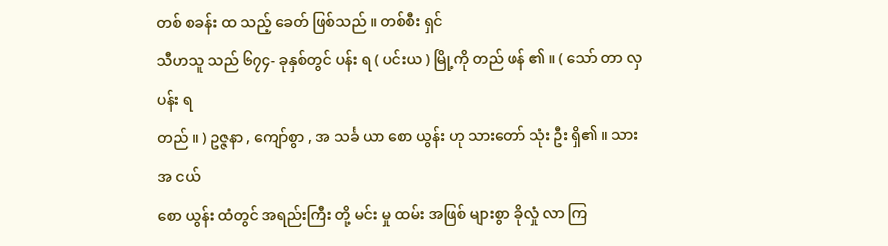တစ် စခန်း ထ သည့် ခေတ် ဖြစ်သည် ။ တစ်စီး ရှင်
သီဟသူ သည် ၆၇၄- ခုနှစ်တွင် ပန်း ရ ( ပင်းယ ) မြို့ကို တည် ဖန် ၏ ။ ( သော် တာ လှ ပန်း ရ
တည် ။ ) ဥဇ္ဇနာ , ကျော်စွာ , အ သင်္ခ ယာ စော ယွန်း ဟု သားတော် သုံး ဦး ရှိ၏ ။ သား အ ငယ်
စော ယွန်း ထံတွင် အရည်းကြီး တို့ မင်း မှု ထမ်း အဖြစ် များစွာ ခိုလှုံ လာ ကြ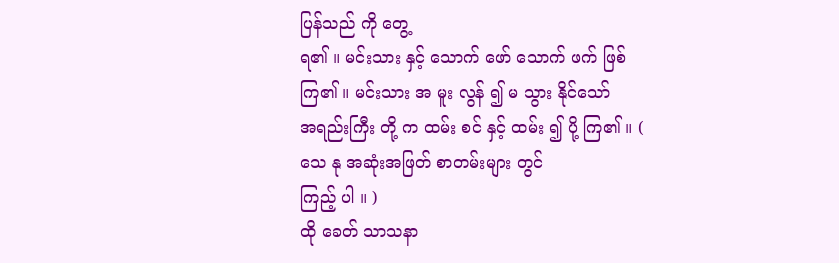ပြန်သည် ကို တွေ့
ရ၏ ။ မင်းသား နှင့် သောက် ဖော် သောက် ဖက် ဖြစ်ကြ၏ ။ မင်းသား အ မူး လွန် ၍ မ သွား နိုင်သော်
အရည်းကြီး တို့ က ထမ်း စင် နှင့် ထမ်း ၍ ပို့ ကြ၏ ။ ( သေ နု အဆုံးအဖြတ် စာတမ်းများ တွင်
ကြည့် ပါ ။ )
ထို ခေတ် သာသနာ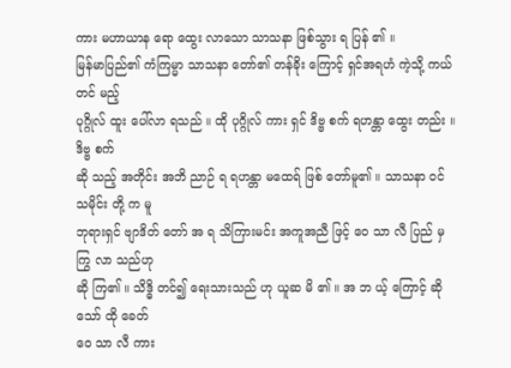ကား မဟာယာန ရော ထွေး လာသော သာသနာ ဖြစ်သွား ရ ပြန် ၏ ။
မြန်မာပြည်၏ ကံကြမ္မာ သာသနာ တော်၏ တန်ခိုး ကြောင့် ရှင်အရဟံ ကဲ့သို့ ကယ်တင် မည့်
ပုဂ္ဂိုလ် ထူး ပေါ်လာ ရသည် ။ ထို ပုဂ္ဂိုလ် ကား ရှင် ဒိဗ္ဗ စက် ရဟန္တာ ထွေး တည်း ။ ဒိဗ္ဗ စက်
ဆို သည့် အတိုင်း အဘိ ညာဉ် ရ ရဟန္တာ မထေရ် ဖြစ် တော်မူ၏ ။ သာသနာ ဝင် သမိုင်း တို့ က မူ
ဘုရားရှင် ဗျာဒိတ် တော် အ ရ သိကြားမင်း အကူအညီ ဖြင့် ဝေ သာ လီ ပြည် မှ ကြွ လာ သည်ဟု
ဆို ကြ၏ ။ သိဒ္ဓိ တင်၍ ရေးသားသည် ဟု ယူဆ မိ ၏ ။ အ ဘ ယ့် ကြောင့် ဆိုသော် ထို ခေတ်
ဝေ သာ လီ ကား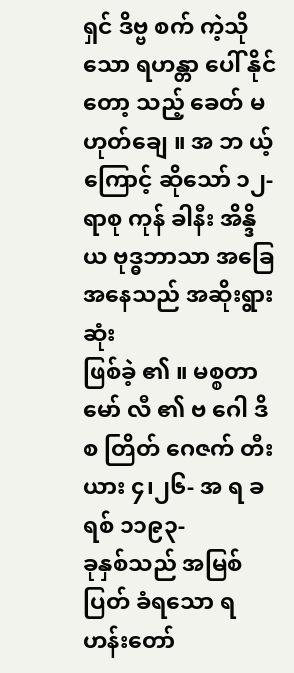ရှင် ဒိဗ္ဗ စက် ကဲ့သို သော ရဟန္တာ ပေါ် နိုင်တော့ သည့် ခေတ် မဟုတ်ချေ ။ အ ဘ ယ့်
ကြောင့် ဆိုသော် ၁၂- ရာစု ကုန် ခါနီး အိန္ဒိယ ဗုဒ္ဓဘာသာ အခြေအနေသည် အဆိုးရွားဆုံး
ဖြစ်ခဲ့ ၏ ။ မစ္စတာ မော် လီ ၏ ဗ ဂေါ ဒိ စ တြိတ် ဂေဇက် တီး ယား ၄၊၂၆- အ ရ ခရစ် ၁၁၉၃-
ခုနှစ်သည် အမြစ်ပြတ် ခံရသော ရဟန်းတော်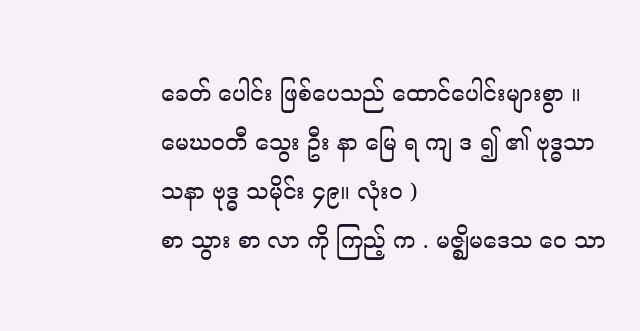ခေတ် ပေါင်း ဖြစ်ပေသည် ထောင်ပေါင်းများစွာ ။ မေဃဝတီ သွေး ဦး နာ မြေ ရ ကျ ဒ ၍ ၏ ဗုဒ္ဓသာသနာ ဗုဒ္ဓ သမိုင်း ၄၉။ လုံးဝ )
စာ သွား စာ လာ ကို ကြည့် က . မဇ္ဈိမဒေသ ဝေ သာ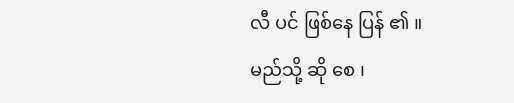လီ ပင် ဖြစ်နေ ပြန် ၏ ။
မည်သို့ ဆို စေ ၊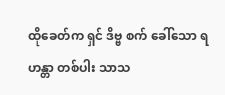ထိုခေတ်က ရှင် ဒိဗ္ဗ စက် ခေါ်သော ရဟန္တာ တစ်ပါး သာသ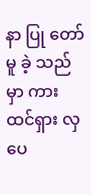နာ ပြု တော်
မူ ခဲ့ သည်မှာ ကား ထင်ရှား လှ ပေ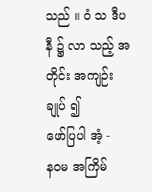သည် ။ ဝံ သ ဒီပနီ ၌ လာ သည့် အတိုင်း အကျဉ်း ချုပ် ၍
ဖော်ပြပါ အံ့ -
နဝမ အကြိမ်